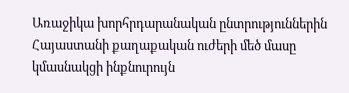Առաջիկա խորհրդարանական ընտրություններին Հայաստանի քաղաքական ուժերի մեծ մասը կմասնակցի ինքնուրույն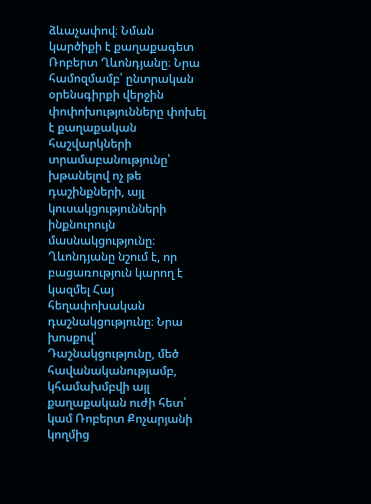ձևաչափով։ Նման կարծիքի է քաղաքագետ Ռոբերտ Ղևոնդյանը։ Նրա համոզմամբ՝ ընտրական օրենսգիրքի վերջին փոփոխությունները փոխել է քաղաքական հաշվարկների տրամաբանությունը՝ խթանելով ոչ թե դաշինքների, այլ կուսակցությունների ինքնուրույն մասնակցությունը։
Ղևոնդյանը նշում է, որ բացառություն կարող է կազմել Հայ հեղափոխական դաշնակցությունը։ Նրա խոսքով՝ Դաշնակցությունը, մեծ հավանականությամբ, կհամախմբվի այլ քաղաքական ուժի հետ՝ կամ Ռոբերտ Քոչարյանի կողմից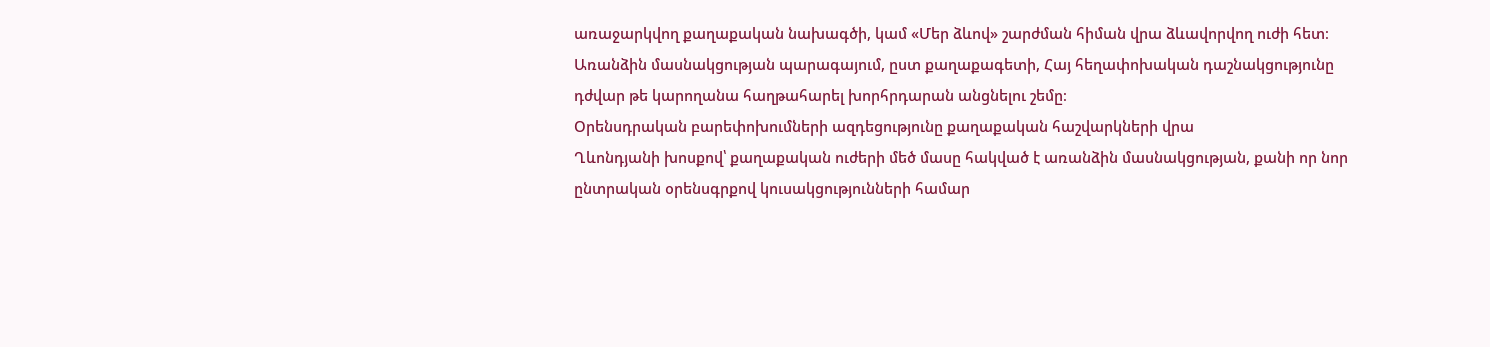առաջարկվող քաղաքական նախագծի, կամ «Մեր ձևով» շարժման հիման վրա ձևավորվող ուժի հետ։ Առանձին մասնակցության պարագայում, ըստ քաղաքագետի, Հայ հեղափոխական դաշնակցությունը դժվար թե կարողանա հաղթահարել խորհրդարան անցնելու շեմը։
Օրենսդրական բարեփոխումների ազդեցությունը քաղաքական հաշվարկների վրա
Ղևոնդյանի խոսքով՝ քաղաքական ուժերի մեծ մասը հակված է առանձին մասնակցության, քանի որ նոր ընտրական օրենսգրքով կուսակցությունների համար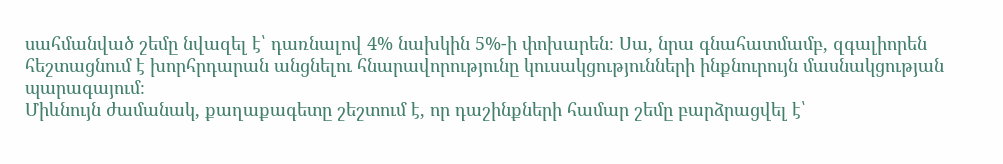սահմանված շեմը նվազել է՝ դառնալով 4% նախկին 5%-ի փոխարեն։ Սա, նրա գնահատմամբ, զգալիորեն հեշտացնում է խորհրդարան անցնելու հնարավորությունը կուսակցությունների ինքնուրույն մասնակցության պարագայում։
Միևնույն ժամանակ, քաղաքագետը շեշտում է, որ դաշինքների համար շեմը բարձրացվել է՝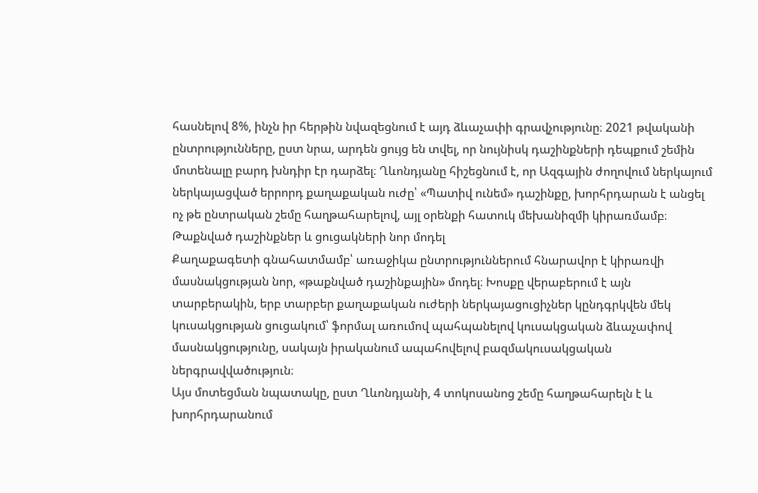հասնելով 8%, ինչն իր հերթին նվազեցնում է այդ ձևաչափի գրավչությունը։ 2021 թվականի ընտրությունները, ըստ նրա, արդեն ցույց են տվել, որ նույնիսկ դաշինքների դեպքում շեմին մոտենալը բարդ խնդիր էր դարձել։ Ղևոնդյանը հիշեցնում է, որ Ազգային ժողովում ներկայում ներկայացված երրորդ քաղաքական ուժը՝ «Պատիվ ունեմ» դաշինքը, խորհրդարան է անցել ոչ թե ընտրական շեմը հաղթահարելով, այլ օրենքի հատուկ մեխանիզմի կիրառմամբ։
Թաքնված դաշինքներ և ցուցակների նոր մոդել
Քաղաքագետի գնահատմամբ՝ առաջիկա ընտրություններում հնարավոր է կիրառվի մասնակցության նոր, «թաքնված դաշինքային» մոդել։ Խոսքը վերաբերում է այն տարբերակին, երբ տարբեր քաղաքական ուժերի ներկայացուցիչներ կընդգրկվեն մեկ կուսակցության ցուցակում՝ ֆորմալ առումով պահպանելով կուսակցական ձևաչափով մասնակցությունը, սակայն իրականում ապահովելով բազմակուսակցական ներգրավվածություն։
Այս մոտեցման նպատակը, ըստ Ղևոնդյանի, 4 տոկոսանոց շեմը հաղթահարելն է և խորհրդարանում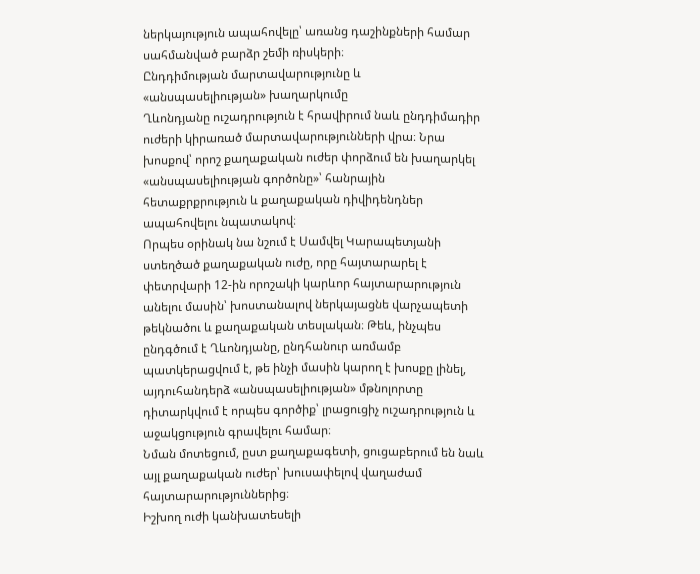ներկայություն ապահովելը՝ առանց դաշինքների համար սահմանված բարձր շեմի ռիսկերի։
Ընդդիմության մարտավարությունը և «անսպասելիության» խաղարկումը
Ղևոնդյանը ուշադրություն է հրավիրում նաև ընդդիմադիր ուժերի կիրառած մարտավարությունների վրա։ Նրա խոսքով՝ որոշ քաղաքական ուժեր փորձում են խաղարկել «անսպասելիության գործոնը»՝ հանրային հետաքրքրություն և քաղաքական դիվիդենդներ ապահովելու նպատակով։
Որպես օրինակ նա նշում է Սամվել Կարապետյանի ստեղծած քաղաքական ուժը, որը հայտարարել է փետրվարի 12-ին որոշակի կարևոր հայտարարություն անելու մասին՝ խոստանալով ներկայացնե վարչապետի թեկնածու և քաղաքական տեսլական։ Թեև, ինչպես ընդգծում է Ղևոնդյանը, ընդհանուր առմամբ պատկերացվում է, թե ինչի մասին կարող է խոսքը լինել, այդուհանդերձ «անսպասելիության» մթնոլորտը դիտարկվում է որպես գործիք՝ լրացուցիչ ուշադրություն և աջակցություն գրավելու համար։
Նման մոտեցում, ըստ քաղաքագետի, ցուցաբերում են նաև այլ քաղաքական ուժեր՝ խուսափելով վաղաժամ հայտարարություններից։
Իշխող ուժի կանխատեսելի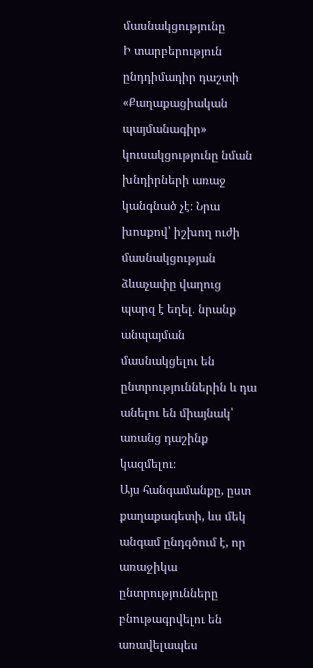մասնակցությունը
Ի տարբերություն ընդդիմադիր դաշտի «Քաղաքացիական պայմանագիր» կուսակցությունը նման խնդիրների առաջ կանգնած չէ։ Նրա խոսքով՝ իշխող ուժի մասնակցության ձևաչափը վաղուց պարզ է եղել․ նրանք անպայման մասնակցելու են ընտրություններին և դա անելու են միայնակ՝ առանց դաշինք կազմելու։
Այս հանգամանքը, ըստ քաղաքագետի, ևս մեկ անգամ ընդգծում է, որ առաջիկա ընտրությունները բնութագրվելու են առավելապես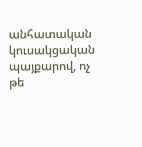անհատական կուսակցական պայքարով, ոչ թե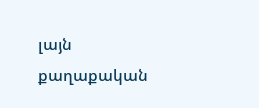լայն քաղաքական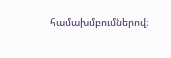համախմբումներով։